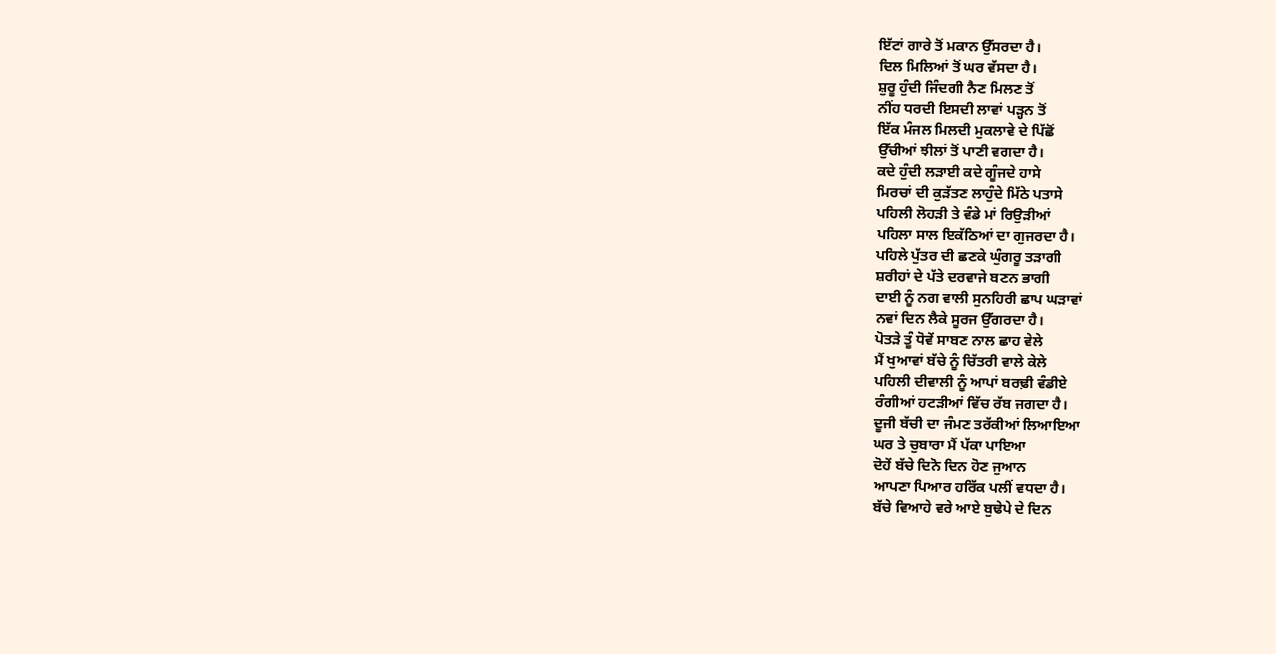ਇੱਟਾਂ ਗਾਰੇ ਤੋਂ ਮਕਾਨ ਉੱਸਰਦਾ ਹੈ।
ਦਿਲ ਮਿਲਿਆਂ ਤੋਂ ਘਰ ਵੱਸਦਾ ਹੈ।
ਸ਼ੁਰੂ ਹੁੰਦੀ ਜਿੰਦਗੀ ਨੈਣ ਮਿਲਣ ਤੋਂ
ਨੀਂਹ ਧਰਦੀ ਇਸਦੀ ਲਾਵਾਂ ਪੜ੍ਹਨ ਤੋਂ
ਇੱਕ ਮੰਜਲ ਮਿਲਦੀ ਮੁਕਲਾਵੇ ਦੇ ਪਿੱਛੋਂ
ਉੱਚੀਆਂ ਝੀਲਾਂ ਤੋਂ ਪਾਣੀ ਵਗਦਾ ਹੈ।
ਕਦੇ ਹੁੰਦੀ ਲੜਾਈ ਕਦੇ ਗੂੰਜਦੇ ਹਾਸੇ
ਮਿਰਚਾਂ ਦੀ ਕੁੜੱਤਣ ਲਾਹੁੰਦੇ ਮਿੱਠੇ ਪਤਾਸੇ
ਪਹਿਲੀ ਲੋਹੜੀ ਤੇ ਵੰਡੇ ਮਾਂ ਰਿਉੜੀਆਂ
ਪਹਿਲਾ ਸਾਲ ਇਕੱਠਿਆਂ ਦਾ ਗੁਜਰਦਾ ਹੈ।
ਪਹਿਲੇ ਪੁੱਤਰ ਦੀ ਛਣਕੇ ਘੁੰਗਰੂ ਤੜਾਗੀ
ਸ਼ਰੀਹਾਂ ਦੇ ਪੱਤੇ ਦਰਵਾਜੇ ਬਣਨ ਭਾਗੀ
ਦਾਈ ਨੂੰ ਨਗ ਵਾਲੀ ਸੁਨਹਿਰੀ ਛਾਪ ਘੜਾਵਾਂ
ਨਵਾਂ ਦਿਨ ਲੈਕੇ ਸੂਰਜ ਉੱਗਰਦਾ ਹੈ।
ਪੋਤੜੇ ਤੂੰ ਧੋਵੇਂ ਸਾਬਣ ਨਾਲ ਛਾਹ ਵੇਲੇ
ਮੈਂ ਖੁਆਵਾਂ ਬੱਚੇ ਨੂੰ ਚਿੱਤਰੀ ਵਾਲੇ ਕੇਲੇ
ਪਹਿਲੀ ਦੀਵਾਲੀ ਨੂੰ ਆਪਾਂ ਬਰਢ਼ੀ ਵੰਡੀਏ
ਰੰਗੀਆਂ ਹਟੜੀਆਂ ਵਿੱਚ ਰੱਬ ਜਗਦਾ ਹੈ।
ਦੂਜੀ ਬੱਚੀ ਦਾ ਜੰਮਣ ਤਰੱਕੀਆਂ ਲਿਆਇਆ
ਘਰ ਤੇ ਚੁਬਾਰਾ ਮੈਂ ਪੱਕਾ ਪਾਇਆ
ਦੋਹੇਂ ਬੱਚੇ ਦਿਨੋ ਦਿਨ ਹੋਣ ਜੁਆਨ
ਆਪਣਾ ਪਿਆਰ ਹਰਿੱਕ ਪਲੀਂ ਵਧਦਾ ਹੈ।
ਬੱਚੇ ਵਿਆਹੇ ਵਰੇ ਆਏ ਬੁਢੇਪੇ ਦੇ ਦਿਨ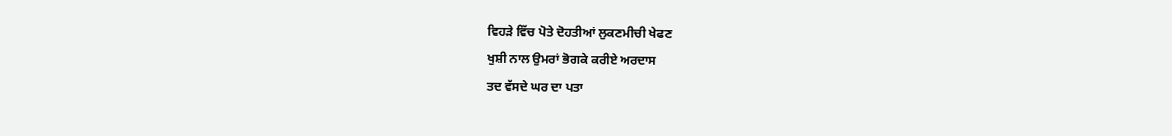ਵਿਹੜੇ ਵਿੱਚ ਪੋਤੇ ਦੋਹਤੀਆਂ ਲੁਕਣਮੀਚੀ ਖੇਫਣ
ਖੁਸ਼ੀ ਨਾਲ ਉਮਰਾਂ ਭੋਗਕੇ ਕਰੀਏ ਅਰਦਾਸ
ਤਦ ਵੱਸਦੇ ਘਰ ਦਾ ਪਤਾ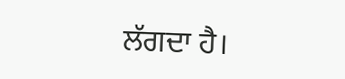ਲੱਗਦਾ ਹੈ।